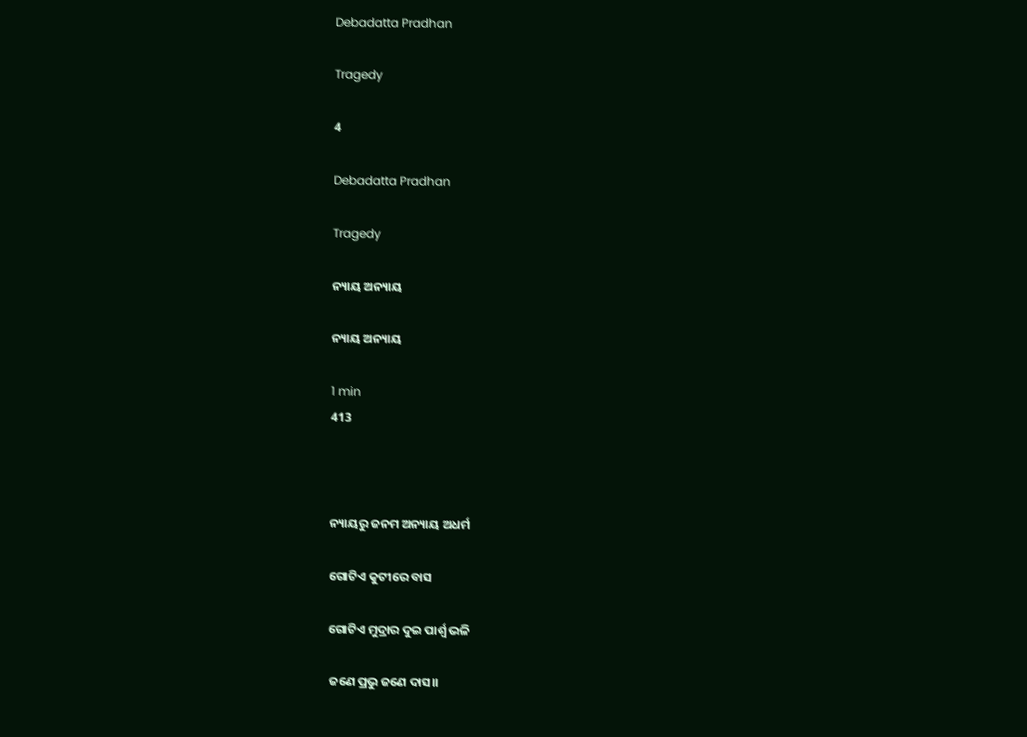Debadatta Pradhan

Tragedy

4

Debadatta Pradhan

Tragedy

ନ୍ୟାୟ ଅନ୍ୟାୟ

ନ୍ୟାୟ ଅନ୍ୟାୟ

1 min
413



ନ୍ୟାୟରୁ ଜନମ ଅନ୍ୟାୟ ଅଧର୍ମ

ଗୋଟିଏ କୁଟୀରେ ବାସ

ଗୋଟିଏ ମୁଦ୍ରାର ଦୁଇ ପାର୍ଶ୍ବ ଭଳି

ଜଣେ ପ୍ରଭୁ ଜଣେ ଦାସ।।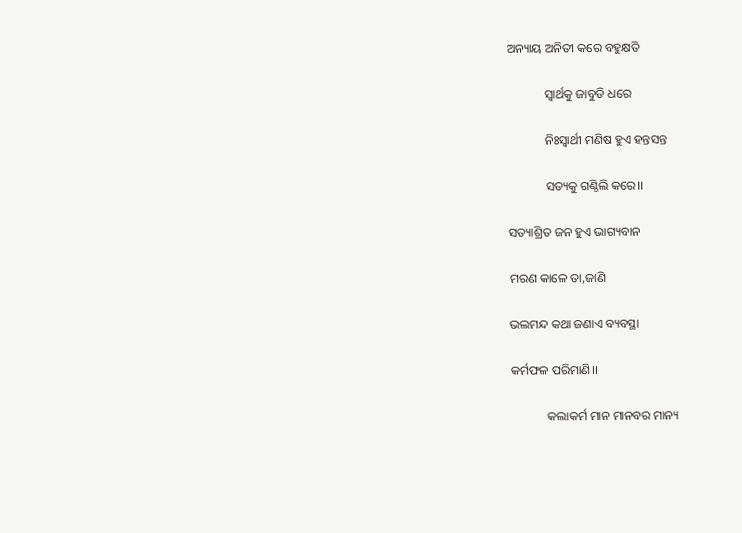ଅନ୍ୟାୟ ଅନିତୀ କରେ ବହୁକ୍ଷତି

            ସ୍ବାର୍ଥକୁ ଜାବୁଡି ଧରେ

            ନିଃସ୍ବାର୍ଥୀ ମଣିଷ ହୁଏ ହନ୍ତସନ୍ତ

            ସତ୍ୟକୁ ଗଣ୍ଠିଲି କରେ।।

ସତ୍ୟାଶ୍ରିତ ଜନ ହୁଏ ଭାଗ୍ୟବାନ

ମରଣ କାଳେ ତା,ଜାଣି

ଭଲମନ୍ଦ କଥା ଜଣାଏ ବ୍ୟବସ୍ଥା

କର୍ମଫଳ ପରିମାଣି।।

            କଲାକର୍ମ ମାନ ମାନବର ମାନ୍ୟ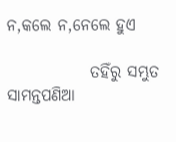ନ,କଲେ ନ,ନେଲେ ହୁଏ

             ତହିଁରୁ ସମ୍ଭୁତ ସାମନ୍ତପଣିଆ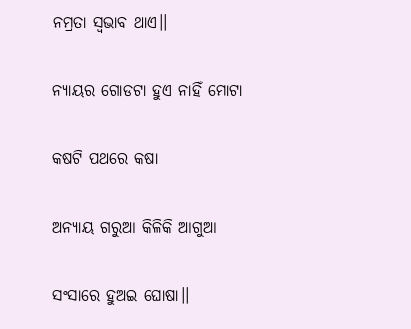ନମ୍ରତା ସ୍ବଭାବ ଥାଏ।।

ନ୍ୟାୟର ଗୋଡଟା ହୁଏ ନାହିଁ ମୋଟା

କଷଟି ପଥରେ କଷା

ଅନ୍ୟାୟ ଗରୁଆ କିଳିକି ଆଗୁଆ

ସଂସାରେ ହୁଅଇ ଘୋଷା।।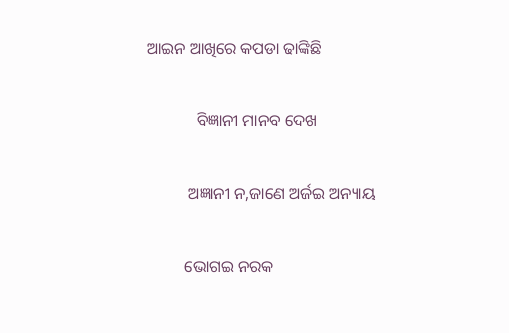ଆଇନ ଆଖିରେ କପଡା ଢାଙ୍କିଛି

            ବିଜ୍ଞାନୀ ମାନବ ଦେଖ

          ଅଜ୍ଞାନୀ ନ,ଜାଣେ ଅର୍ଜଇ ଅନ୍ୟାୟ

         ଭୋଗଇ ନରକ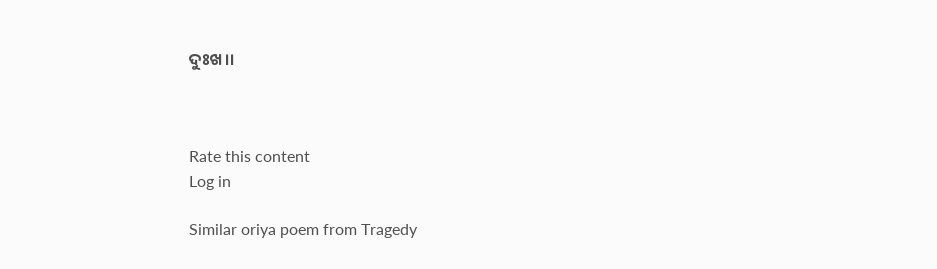ଦୁଃଖ।।



Rate this content
Log in

Similar oriya poem from Tragedy